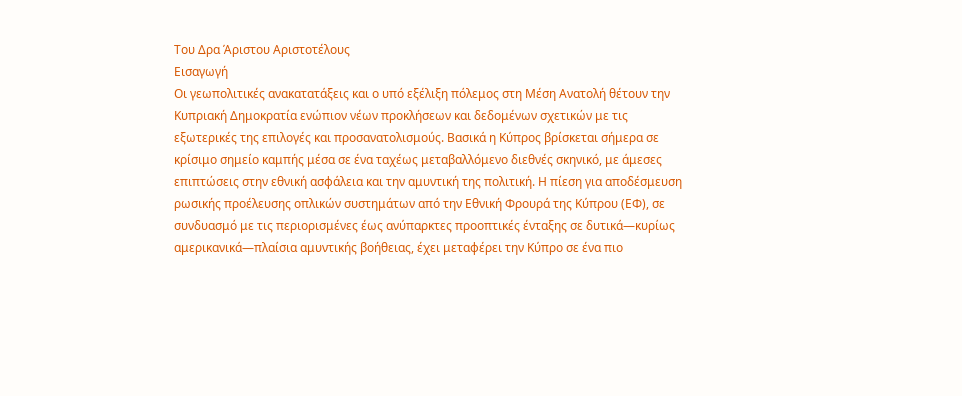Του Δρα Άριστου Αριστοτέλους
Εισαγωγή
Οι γεωπολιτικές ανακατατάξεις και ο υπό εξέλιξη πόλεμος στη Μέση Ανατολή θέτουν την
Κυπριακή Δημοκρατία ενώπιον νέων προκλήσεων και δεδομένων σχετικών με τις
εξωτερικές της επιλογές και προσανατολισμούς. Βασικά η Κύπρος βρίσκεται σήμερα σε
κρίσιμο σημείο καμπής μέσα σε ένα ταχέως μεταβαλλόμενο διεθνές σκηνικό, με άμεσες
επιπτώσεις στην εθνική ασφάλεια και την αμυντική της πολιτική. Η πίεση για αποδέσμευση
ρωσικής προέλευσης οπλικών συστημάτων από την Εθνική Φρουρά της Κύπρου (ΕΦ), σε
συνδυασμό με τις περιορισμένες έως ανύπαρκτες προοπτικές ένταξης σε δυτικά—κυρίως
αμερικανικά—πλαίσια αμυντικής βοήθειας, έχει μεταφέρει την Κύπρο σε ένα πιο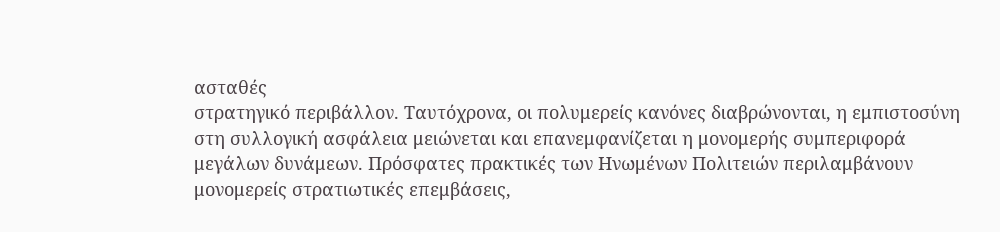ασταθές
στρατηγικό περιβάλλον. Ταυτόχρονα, οι πολυμερείς κανόνες διαβρώνονται, η εμπιστοσύνη
στη συλλογική ασφάλεια μειώνεται και επανεμφανίζεται η μονομερής συμπεριφορά
μεγάλων δυνάμεων. Πρόσφατες πρακτικές των Ηνωμένων Πολιτειών περιλαμβάνουν
μονομερείς στρατιωτικές επεμβάσεις,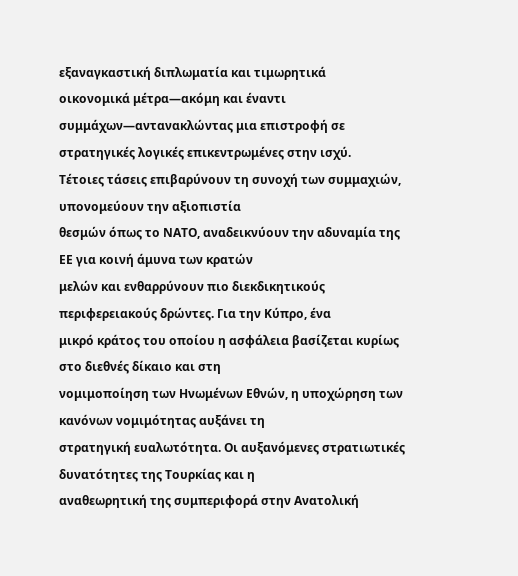εξαναγκαστική διπλωματία και τιμωρητικά
οικονομικά μέτρα—ακόμη και έναντι συμμάχων—αντανακλώντας μια επιστροφή σε
στρατηγικές λογικές επικεντρωμένες στην ισχύ.
Τέτοιες τάσεις επιβαρύνουν τη συνοχή των συμμαχιών, υπονομεύουν την αξιοπιστία
θεσμών όπως το ΝΑΤΟ, αναδεικνύουν την αδυναμία της ΕΕ για κοινή άμυνα των κρατών
μελών και ενθαρρύνουν πιο διεκδικητικούς περιφερειακούς δρώντες. Για την Κύπρο, ένα
μικρό κράτος του οποίου η ασφάλεια βασίζεται κυρίως στο διεθνές δίκαιο και στη
νομιμοποίηση των Ηνωμένων Εθνών, η υποχώρηση των κανόνων νομιμότητας αυξάνει τη
στρατηγική ευαλωτότητα. Οι αυξανόμενες στρατιωτικές δυνατότητες της Τουρκίας και η
αναθεωρητική της συμπεριφορά στην Ανατολική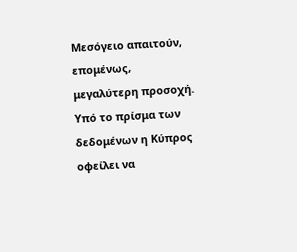Μεσόγειο απαιτούν, επομένως,
μεγαλύτερη προσοχή. Υπό το πρίσμα των δεδομένων η Κύπρος οφείλει να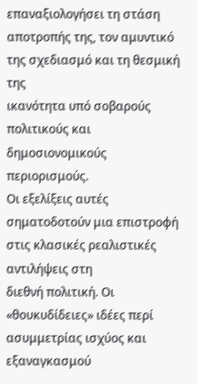επαναξιολογήσει τη στάση αποτροπής της, τον αμυντικό της σχεδιασμό και τη θεσμική της
ικανότητα υπό σοβαρούς πολιτικούς και δημοσιονομικούς περιορισμούς.
Οι εξελίξεις αυτές σηματοδοτούν μια επιστροφή στις κλασικές ρεαλιστικές αντιλήψεις στη
διεθνή πολιτική. Οι «θουκυδίδειες» ιδέες περί ασυμμετρίας ισχύος και εξαναγκασμού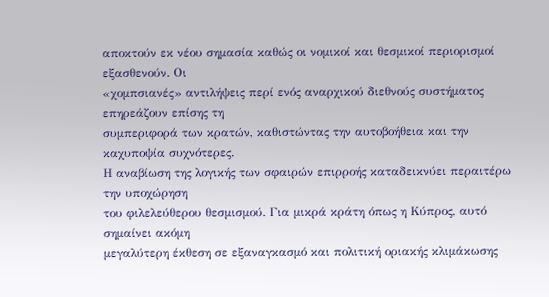αποκτούν εκ νέου σημασία καθώς οι νομικοί και θεσμικοί περιορισμοί εξασθενούν. Οι
«χομπσιανές» αντιλήψεις περί ενός αναρχικού διεθνούς συστήματος επηρεάζουν επίσης τη
συμπεριφορά των κρατών, καθιστώντας την αυτοβοήθεια και την καχυποψία συχνότερες.
Η αναβίωση της λογικής των σφαιρών επιρροής καταδεικνύει περαιτέρω την υποχώρηση
του φιλελεύθερου θεσμισμού. Για μικρά κράτη όπως η Κύπρος, αυτό σημαίνει ακόμη
μεγαλύτερη έκθεση σε εξαναγκασμό και πολιτική οριακής κλιμάκωσης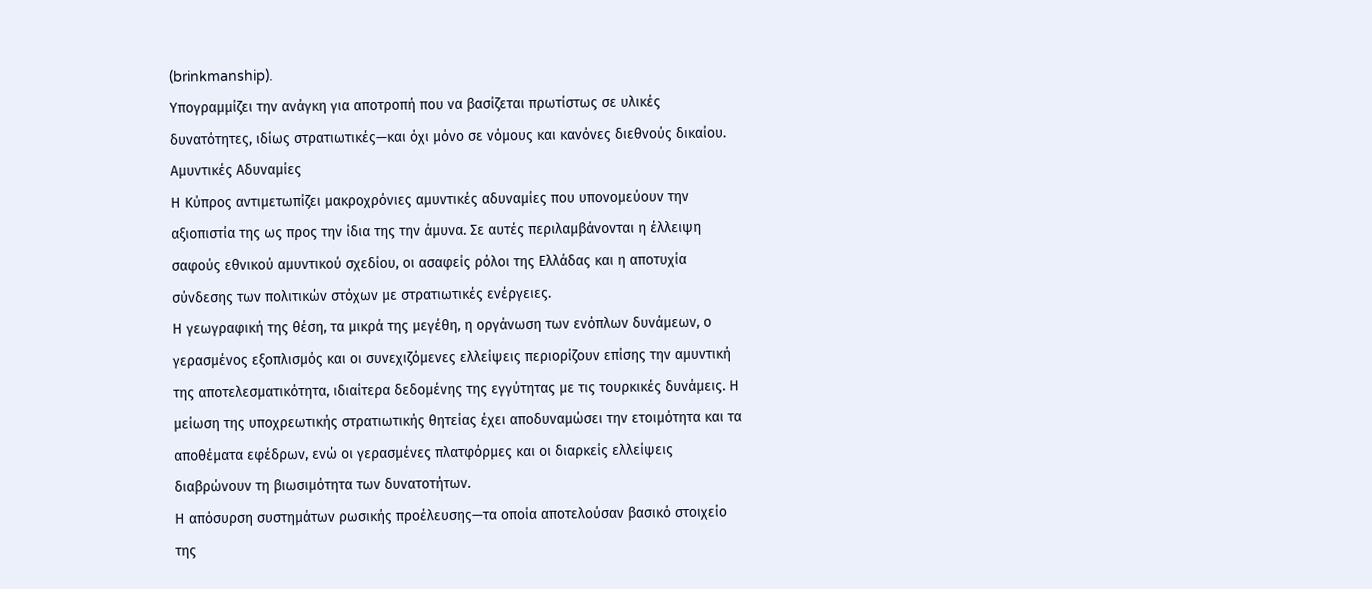(brinkmanship).
Υπογραμμίζει την ανάγκη για αποτροπή που να βασίζεται πρωτίστως σε υλικές
δυνατότητες, ιδίως στρατιωτικές—και όχι μόνο σε νόμους και κανόνες διεθνούς δικαίου.
Αμυντικές Αδυναμίες
Η Κύπρος αντιμετωπίζει μακροχρόνιες αμυντικές αδυναμίες που υπονομεύουν την
αξιοπιστία της ως προς την ίδια της την άμυνα. Σε αυτές περιλαμβάνονται η έλλειψη
σαφούς εθνικού αμυντικού σχεδίου, οι ασαφείς ρόλοι της Ελλάδας και η αποτυχία
σύνδεσης των πολιτικών στόχων με στρατιωτικές ενέργειες.
Η γεωγραφική της θέση, τα μικρά της μεγέθη, η οργάνωση των ενόπλων δυνάμεων, ο
γερασμένος εξοπλισμός και οι συνεχιζόμενες ελλείψεις περιορίζουν επίσης την αμυντική
της αποτελεσματικότητα, ιδιαίτερα δεδομένης της εγγύτητας με τις τουρκικές δυνάμεις. Η
μείωση της υποχρεωτικής στρατιωτικής θητείας έχει αποδυναμώσει την ετοιμότητα και τα
αποθέματα εφέδρων, ενώ οι γερασμένες πλατφόρμες και οι διαρκείς ελλείψεις
διαβρώνουν τη βιωσιμότητα των δυνατοτήτων.
Η απόσυρση συστημάτων ρωσικής προέλευσης—τα οποία αποτελούσαν βασικό στοιχείο
της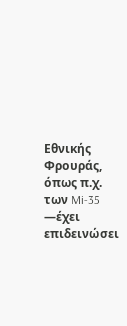Εθνικής Φρουράς, όπως π.χ. των Mi-35 —έχει επιδεινώσει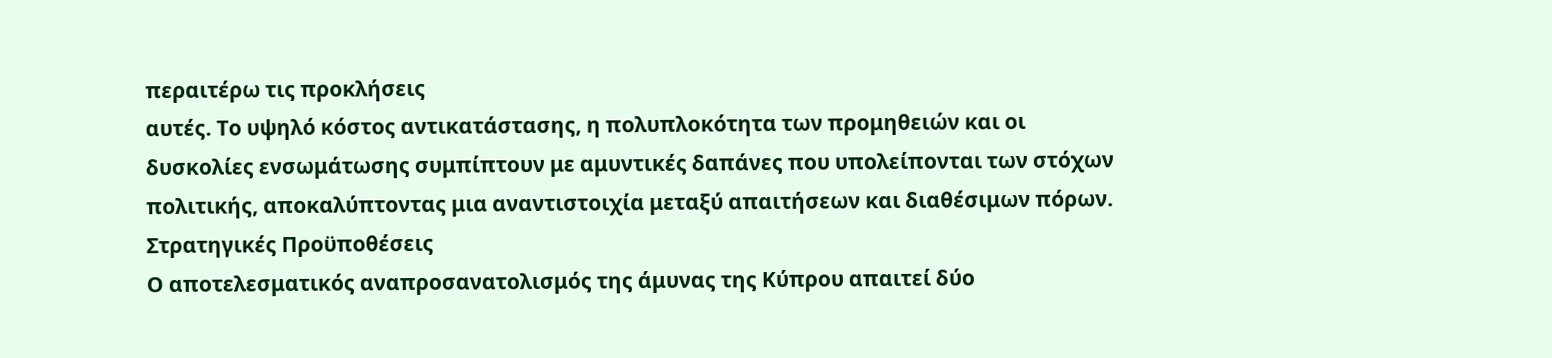περαιτέρω τις προκλήσεις
αυτές. Το υψηλό κόστος αντικατάστασης, η πολυπλοκότητα των προμηθειών και οι
δυσκολίες ενσωμάτωσης συμπίπτουν με αμυντικές δαπάνες που υπολείπονται των στόχων
πολιτικής, αποκαλύπτοντας μια αναντιστοιχία μεταξύ απαιτήσεων και διαθέσιμων πόρων.
Στρατηγικές Προϋποθέσεις
Ο αποτελεσματικός αναπροσανατολισμός της άμυνας της Κύπρου απαιτεί δύο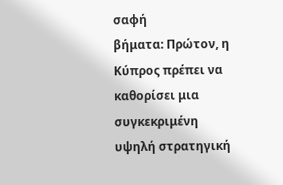σαφή
βήματα: Πρώτον, η Κύπρος πρέπει να καθορίσει μια συγκεκριμένη υψηλή στρατηγική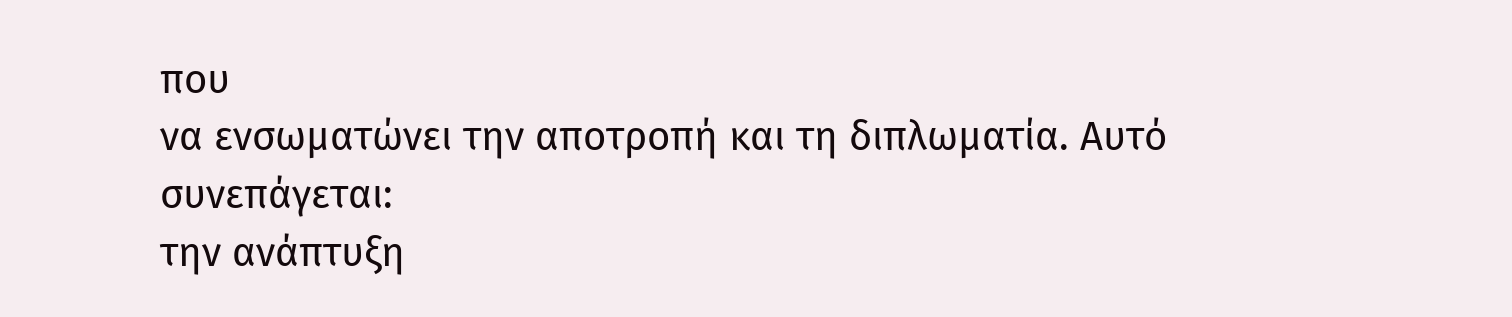που
να ενσωματώνει την αποτροπή και τη διπλωματία. Αυτό συνεπάγεται:
την ανάπτυξη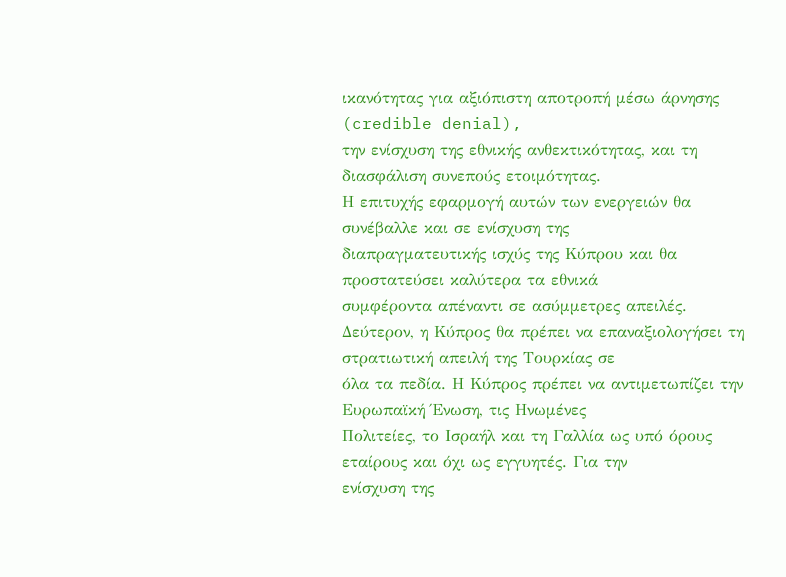ικανότητας για αξιόπιστη αποτροπή μέσω άρνησης (credible denial),
την ενίσχυση της εθνικής ανθεκτικότητας, και τη διασφάλιση συνεπούς ετοιμότητας.
Η επιτυχής εφαρμογή αυτών των ενεργειών θα συνέβαλλε και σε ενίσχυση της
διαπραγματευτικής ισχύς της Κύπρου και θα προστατεύσει καλύτερα τα εθνικά
συμφέροντα απέναντι σε ασύμμετρες απειλές.
Δεύτερον, η Κύπρος θα πρέπει να επαναξιολογήσει τη στρατιωτική απειλή της Τουρκίας σε
όλα τα πεδία. Η Κύπρος πρέπει να αντιμετωπίζει την Ευρωπαϊκή Ένωση, τις Ηνωμένες
Πολιτείες, το Ισραήλ και τη Γαλλία ως υπό όρους εταίρους και όχι ως εγγυητές. Για την
ενίσχυση της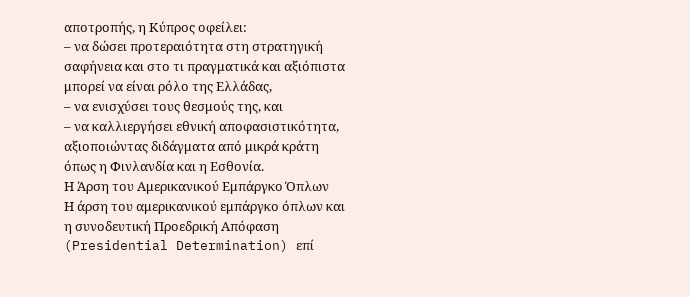αποτροπής, η Κύπρος οφείλει:
– να δώσει προτεραιότητα στη στρατηγική σαφήνεια και στο τι πραγματικά και αξιόπιστα
μπορεί να είναι ρόλο της Ελλάδας,
– να ενισχύσει τους θεσμούς της, και
– να καλλιεργήσει εθνική αποφασιστικότητα, αξιοποιώντας διδάγματα από μικρά κράτη
όπως η Φινλανδία και η Εσθονία.
Η Άρση του Αμερικανικού Εμπάργκο Όπλων
Η άρση του αμερικανικού εμπάργκο όπλων και η συνοδευτική Προεδρική Απόφαση
(Presidential Determination) επί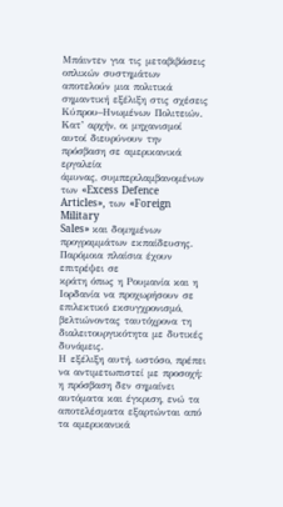Μπάιντεν για τις μεταβιβάσεις οπλικών συστημάτων
αποτελούν μια πολιτικά σημαντική εξέλιξη στις σχέσεις Κύπρου–Ηνωμένων Πολιτειών.
Κατ’ αρχήν, οι μηχανισμοί αυτοί διευρύνουν την πρόσβαση σε αμερικανικά εργαλεία
άμυνας, συμπεριλαμβανομένων των «Excess Defence Articles», των «Foreign Military
Sales» και δομημένων προγραμμάτων εκπαίδευσης. Παρόμοια πλαίσια έχουν επιτρέψει σε
κράτη όπως η Ρουμανία και η Ιορδανία να προχωρήσουν σε επιλεκτικό εκσυγχρονισμό,
βελτιώνοντας ταυτόχρονα τη διαλειτουργικότητα με δυτικές δυνάμεις.
Η εξέλιξη αυτή, ωστόσο, πρέπει να αντιμετωπιστεί με προσοχή: η πρόσβαση δεν σημαίνει
αυτόματα και έγκριση, ενώ τα αποτελέσματα εξαρτώνται από τα αμερικανικά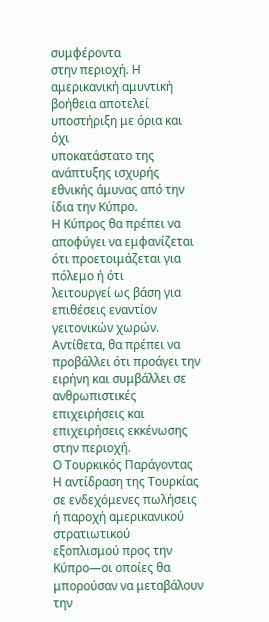συμφέροντα
στην περιοχή. Η αμερικανική αμυντική βοήθεια αποτελεί υποστήριξη με όρια και όχι
υποκατάστατο της ανάπτυξης ισχυρής εθνικής άμυνας από την ίδια την Κύπρο.
Η Κύπρος θα πρέπει να αποφύγει να εμφανίζεται ότι προετοιμάζεται για πόλεμο ή ότι
λειτουργεί ως βάση για επιθέσεις εναντίον γειτονικών χωρών. Αντίθετα, θα πρέπει να
προβάλλει ότι προάγει την ειρήνη και συμβάλλει σε ανθρωπιστικές επιχειρήσεις και
επιχειρήσεις εκκένωσης στην περιοχή.
Ο Τουρκικός Παράγοντας
Η αντίδραση της Τουρκίας σε ενδεχόμενες πωλήσεις ή παροχή αμερικανικού στρατιωτικού
εξοπλισμού προς την Κύπρο—οι οποίες θα μπορούσαν να μεταβάλουν την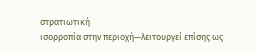στρατιωτική
ισορροπία στην περιοχή—λειτουργεί επίσης ως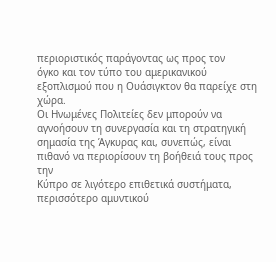περιοριστικός παράγοντας ως προς τον
όγκο και τον τύπο του αμερικανικού εξοπλισμού που η Ουάσιγκτον θα παρείχε στη χώρα.
Οι Ηνωμένες Πολιτείες δεν μπορούν να αγνοήσουν τη συνεργασία και τη στρατηγική
σημασία της Άγκυρας και, συνεπώς, είναι πιθανό να περιορίσουν τη βοήθειά τους προς την
Κύπρο σε λιγότερο επιθετικά συστήματα, περισσότερο αμυντικού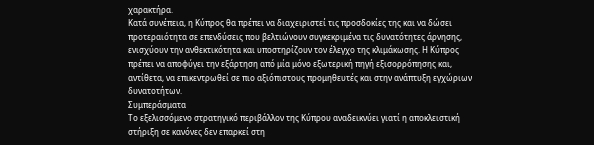χαρακτήρα.
Κατά συνέπεια, η Κύπρος θα πρέπει να διαχειριστεί τις προσδοκίες της και να δώσει
προτεραιότητα σε επενδύσεις που βελτιώνουν συγκεκριμένα τις δυνατότητες άρνησης,
ενισχύουν την ανθεκτικότητα και υποστηρίζουν τον έλεγχο της κλιμάκωσης. Η Κύπρος
πρέπει να αποφύγει την εξάρτηση από μία μόνο εξωτερική πηγή εξισορρόπησης και,
αντίθετα, να επικεντρωθεί σε πιο αξιόπιστους προμηθευτές και στην ανάπτυξη εγχώριων
δυνατοτήτων.
Συμπεράσματα
Το εξελισσόμενο στρατηγικό περιβάλλον της Κύπρου αναδεικνύει γιατί η αποκλειστική
στήριξη σε κανόνες δεν επαρκεί στη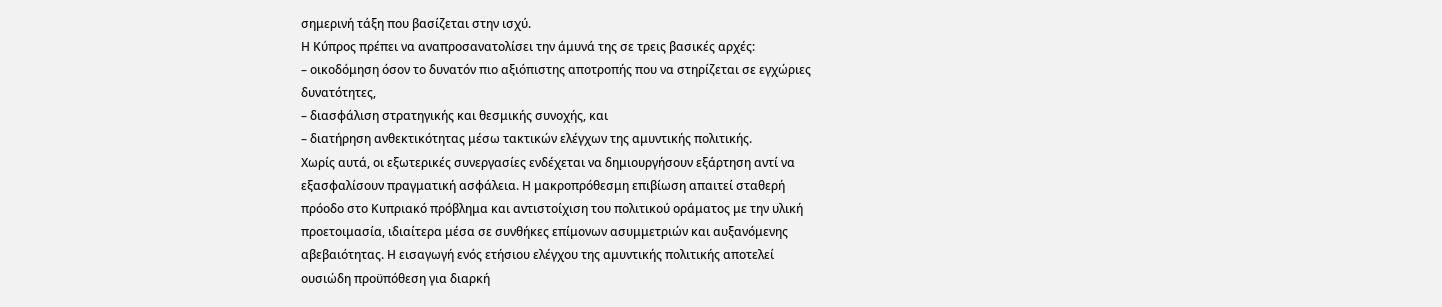σημερινή τάξη που βασίζεται στην ισχύ.
Η Κύπρος πρέπει να αναπροσανατολίσει την άμυνά της σε τρεις βασικές αρχές:
– οικοδόμηση όσον το δυνατόν πιο αξιόπιστης αποτροπής που να στηρίζεται σε εγχώριες
δυνατότητες,
– διασφάλιση στρατηγικής και θεσμικής συνοχής, και
– διατήρηση ανθεκτικότητας μέσω τακτικών ελέγχων της αμυντικής πολιτικής.
Χωρίς αυτά, οι εξωτερικές συνεργασίες ενδέχεται να δημιουργήσουν εξάρτηση αντί να
εξασφαλίσουν πραγματική ασφάλεια. Η μακροπρόθεσμη επιβίωση απαιτεί σταθερή
πρόοδο στο Κυπριακό πρόβλημα και αντιστοίχιση του πολιτικού οράματος με την υλική
προετοιμασία, ιδιαίτερα μέσα σε συνθήκες επίμονων ασυμμετριών και αυξανόμενης
αβεβαιότητας. Η εισαγωγή ενός ετήσιου ελέγχου της αμυντικής πολιτικής αποτελεί
ουσιώδη προϋπόθεση για διαρκή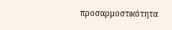προσαρμοστικότητα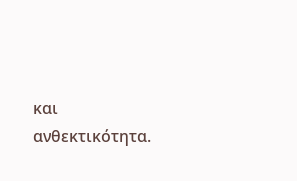και ανθεκτικότητα.